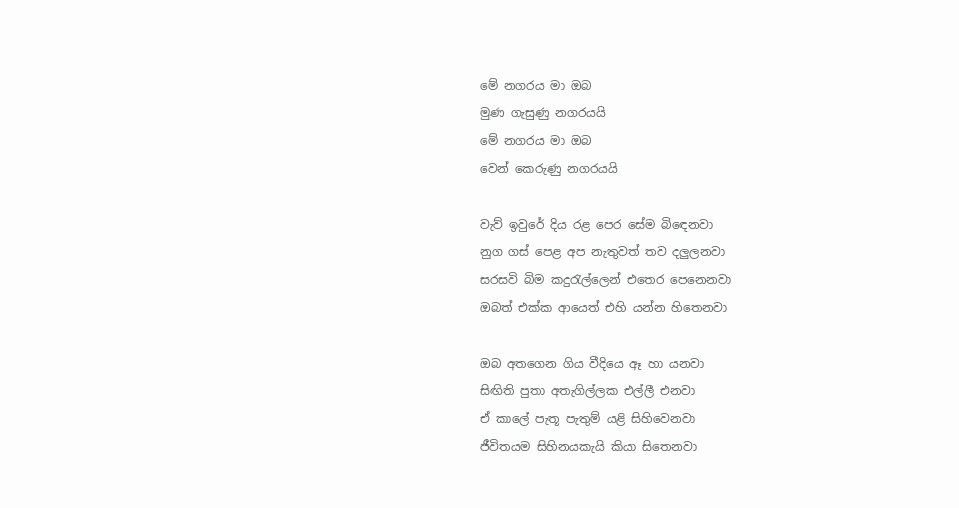මේ නගරය මා ඔබ
මුණ ගැසුණු නගරයයි
මේ නගරය මා ඔබ
වෙන් කෙරුණු නගරයයි

වැව් ඉවුරේ දිය රළ පෙර සේම බිඳෙනවා
නුග ගස් පෙළ අප නැතුවත් තව දලුලනවා
සරසවි බිම කදුරැල්ලෙන් එතෙර පෙනෙනවා
ඔබත් එක්ක ආයෙත් එහි යන්න හිතෙනවා

ඔබ අතගෙන ගිය වීදියෙ ඈ හා යනවා
සිඟිති පුතා අතැගිල්ලක එල්ලී එනවා
ඒ කාලේ පැතූ පැතුම් යළි සිහිවෙනවා
ජීවිතයම සිහිනයකැයි කියා සිතෙනවා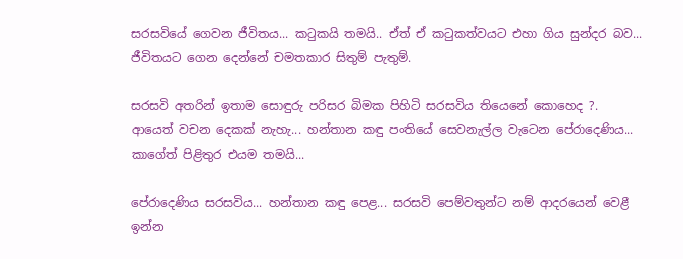සරසවියේ ගෙවන ජීවිතය... කටුකයි තමයි.. ඒත් ඒ කටුකත්වයට එහා ගිය සුන්දර බව... ජීවිතයට ගෙන දෙන්නේ චමතකාර සිතුම් පැතුම්.

සරසවි අතරින් ඉතාම සොඳුරු පරිසර බිමක පිහිටි සරසවිය තියෙනේ කොහෙද ?. ආයෙත් වචන දෙකක් නැහැ... හන්තාන කඳු පංතියේ සෙවනැල්ල වැටෙන පේරාදෙණිය... කාගේත් පිළිතුර එයම තමයි...

පේරාදෙණිය සරසවිය... හන්තාන කඳු පෙළ... සරසවි පෙම්වතුන්ට නම් ආදරයෙන් වෙළී ඉන්න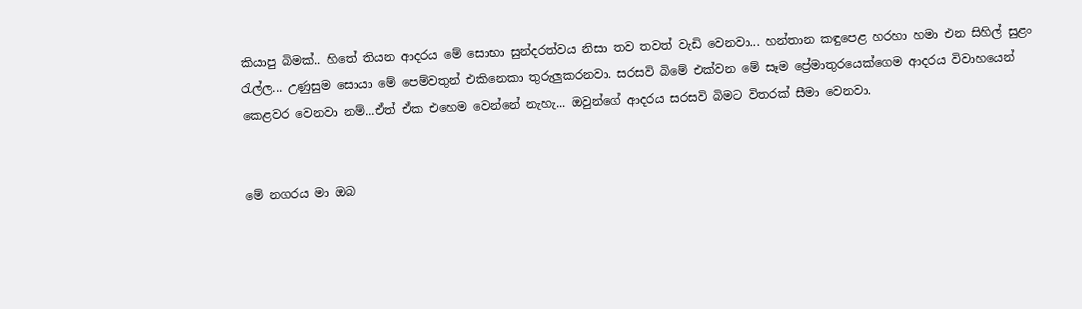කියාපු බිමක්.. හිතේ තියන ආදරය මේ සොභා සුන්දරත්වය නිසා තව තවත් වැඩි වෙනවා... හන්තාන කඳුපෙළ හරහා හමා එන සිහිල් සුළං රැල්ල... උණුසුම සොයා මේ පෙම්වතුන් එකිනෙකා තුරුලුකරනවා. සරසවි බිමේ එක්වන මේ සෑම ප්‍රේමාතුරයෙක්ගෙම ආදරය විවාහයෙන් කෙළවර වෙනවා නම්...ඒත් ඒක එහෙම වෙන්නේ නැහැ... ඔවුන්ගේ ආදරය සරසවි බිමට විතරක් සීමා වෙනවා.


මේ නගරය මා ඔබ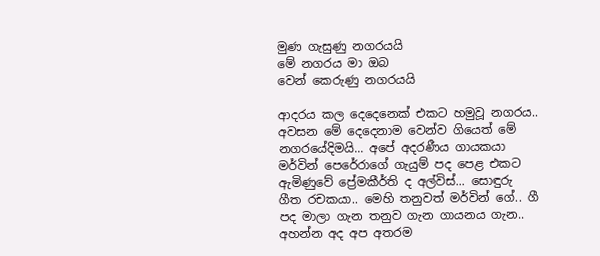මුණ ගැසුණු නගරයයි
මේ නගරය මා ඔබ
වෙන් කෙරුණු නගරයයි

ආදරය කල දෙදෙනෙක් එකට හමුවූ නගරය.. අවසන මේ දෙදෙනාම වෙන්ව ගියෙත් මේ නගරයේදිමයි... අපේ අදරණීය ගායකයා මර්වින් පෙරේරාගේ ගැයුම් පද පෙළ එකට ඇමිණුවේ ප්‍රේමකීර්ති ද අල්විස්... සොඳුරු ගීත රචකයා.. මෙහි තනුවත් මර්වින් ගේ.. ගී පද මාලා ගැන තනුව ගැන ගායනය ගැන.. අහන්න අද අප අතරම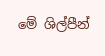මේ ශිල්පීන්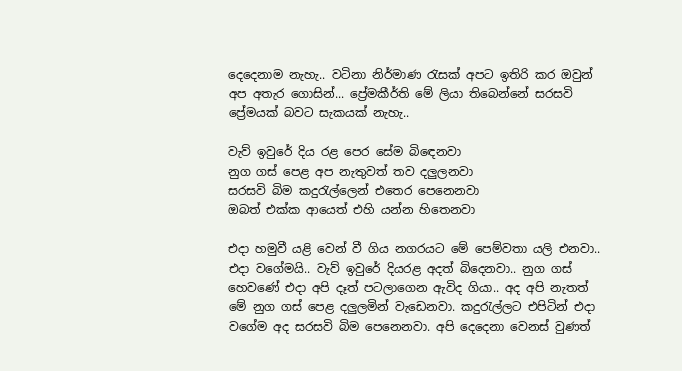දෙදෙනාම නැහැ.. වටිනා නිර්මාණ රැසක් අපට ඉතිරි කර ඔවුන් අප අතැර ගොසින්... ප්‍රේමකීර්ති මේ ලියා තිබෙන්නේ සරසවි ප්‍රේමයක් බවට සැකයක් නැහැ..

වැව් ඉවුරේ දිය රළ පෙර සේම බිඳෙනවා
නුග ගස් පෙළ අප නැතුවත් තව දලුලනවා
සරසවි බිම කදුරැල්ලෙන් එතෙර පෙනෙනවා
ඔබත් එක්ක ආයෙත් එහි යන්න හිතෙනවා

එදා හමුවී යළි වෙන් වී ගිය නගරයට මේ පෙම්වතා යලි එනවා.. එදා වගේමයි.. වැව් ඉවුරේ දියරළ අදත් බිදෙනවා.. නුග ගස් හෙවණේ එදා අපි දෑත් පටලාගෙන ඇවිද ගියා.. අද අපි නැතත් මේ නුග ගස් පෙළ දලුලමින් වැඩෙනවා. කදුරැල්ලට එපිටින් එදා වගේම අද සරසවි බිම පෙනෙනවා. අපි දෙදෙනා වෙනස් වුණත්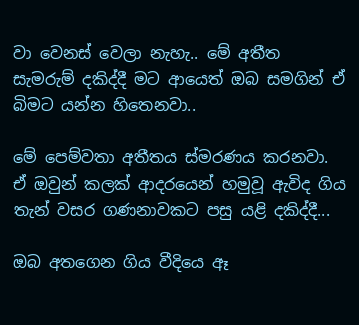වා වෙනස් වෙලා නැහැ.. මේ අතීත සැමරුම් දකිද්දී මට ආයෙත් ඔබ සමගින් ඒ බිමට යන්න හිතෙනවා..

මේ පෙම්වතා අතීතය ස්මරණය කරනවා. ඒ ඔවුන් කලක් ආදරයෙන් හමුවූ ඇවිද ගිය තැන් වසර ගණනාවකට පසු යළි දකිද්දී...

ඔබ අතගෙන ගිය වීදියෙ ඈ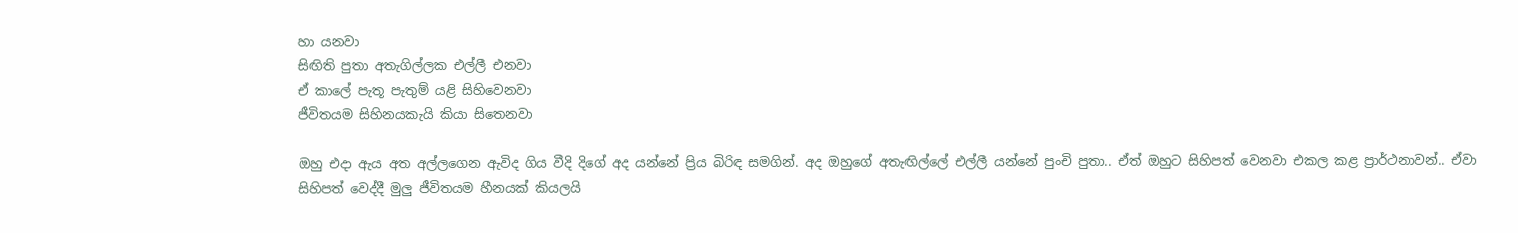හා යනවා
සිඟිති පුතා අතැගිල්ලක එල්ලී එනවා
ඒ කාලේ පැතූ පැතුම් යළි සිහිවෙනවා
ජීවිතයම සිහිනයකැයි කියා සිතෙනවා

ඔහු එදා ඇය අත අල්ලගෙන ඇවිද ගිය වීදි දිගේ අද යන්නේ ප්‍රිය බිරිඳ සමගින්. අද ඔහුගේ අතැඟිල්ලේ එල්ලී යන්නේ පුංචි පුතා.. ඒත් ඔහුට සිහිපත් වෙනවා එකල කළ ප්‍රාර්ථනාවන්.. ඒවා සිහිපත් වෙද්දී මුලු ජීවිතයම හීනයක් කියලයි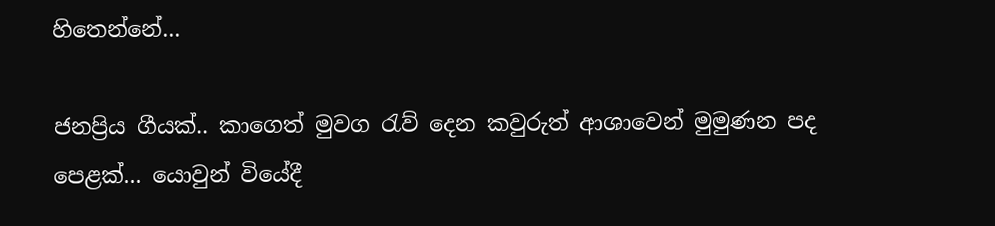හිතෙන්නේ...

ජනප්‍රිය ගීයක්.. කාගෙත් මුවග රැව් දෙන කවුරුත් ආශාවෙන් මුමුණන පද පෙළක්... යොවුන් වියේදී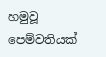හමුවූ පෙම්වතියක්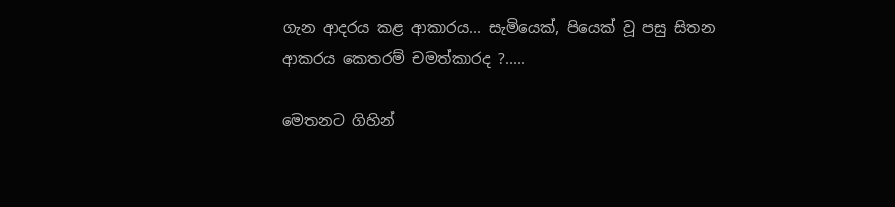ගැන ආදරය කළ ආකාරය... සැමියෙක්, පියෙක් වූ පසු සිතන ආකරය කෙතරම් චමත්කාරද ?.....

මෙතනට ගිහින්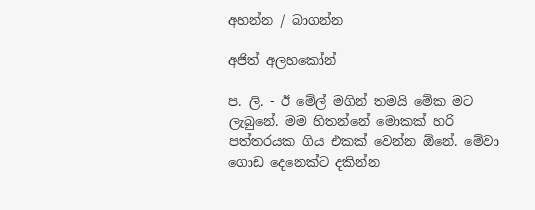අහන්න / බාගන්න

අජිත් අලහකෝන්

ප. ලි. - ඊ මේල් මගින් තමයි මේක මට ලැබුනේ. මම හිතන්නේ මොකක් හරි පත්තරයක ගිය එකක් වෙන්න ඕනේ. මේවා ගොඩ දෙනෙක්ට දකින්න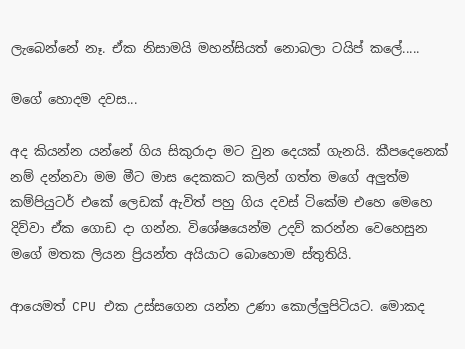ලැබෙන්නේ නෑ. ඒක නිසාමයි මහන්සියත් නොබලා ටයිප් කලේ.....

මගේ හොදම දවස...

අද කියන්න යන්නේ ගිය සිකුරාදා මට වුන දෙයක් ගැනයි. කීපදෙනෙක් නම් දන්නවා මම මීට මාස දෙකකට කලින් ගත්ත මගේ අලුත්ම කම්පියුටර් එකේ ලෙඩක් ඇවිත් පහු ගිය දවස් ටිකේම එහෙ මෙහෙ දිව්වා ඒක ගොඩ දා ගන්න. විශේෂයෙන්ම උදව් කරන්න වෙහෙසුන මගේ මතක ලියන ප්‍රියන්ත අයියාට බොහොම ස්තුතියි.

ආයෙමත් CPU එක උස්සගෙන යන්න උණා කොල්ලුපිටියට. මොකද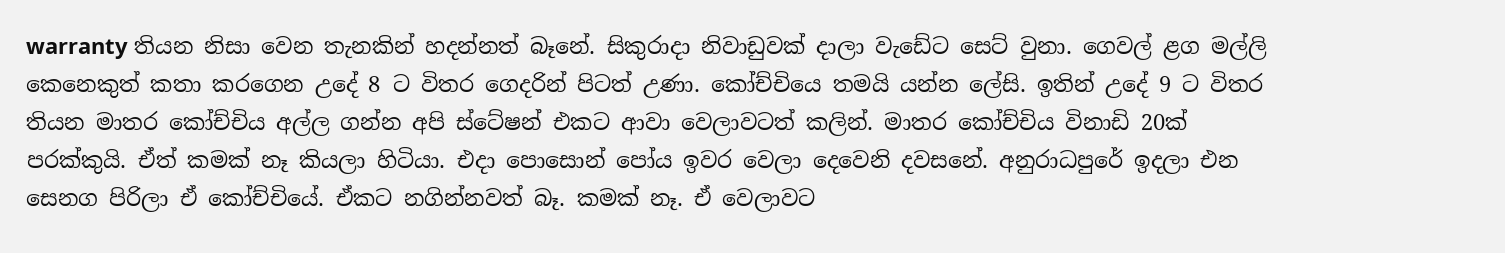warranty තියන නිසා වෙන තැනකින් හදන්නත් බෑනේ. සිකුරාදා නිවාඩුවක් දාලා වැඩේට සෙට් වුනා. ගෙවල් ළග මල්ලි කෙනෙකුත් කතා කරගෙන උදේ 8 ට විතර ගෙදරින් පිටත් උණා. කෝච්චියෙ තමයි යන්න ලේසි. ඉතින් උදේ 9 ට විතර තියන මාතර කෝච්චිය අල්ල ගන්න අපි ස්ටේෂන් එකට ආවා වෙලාවටත් කලින්. මාතර කෝච්චිය විනාඩි 20ක් පරක්කුයි. ඒත් කමක් නෑ කියලා හිටියා. එදා පොසොන් පෝය ඉවර වෙලා දෙවෙනි දවසනේ. අනුරාධපුරේ ඉදලා එන සෙනග පිරිලා ඒ කෝච්චියේ. ඒකට නගින්නවත් බෑ. කමක් නෑ. ඒ වෙලාවට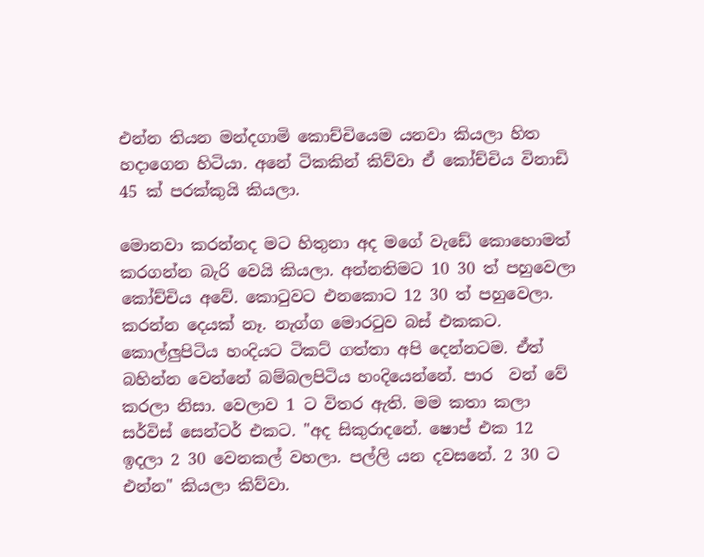එන්න තියන මන්දගාමි කොච්චියෙම යනවා කියලා හිත හදාගෙන හිටියා. අනේ ටිකකින් කිව්වා ඒ කෝච්චිය විනාඩි 45 ක් පරක්කුයි කියලා.

මොනවා කරන්නද මට හිතුනා අද මගේ වැඩේ කොහොමත් කරගන්න බැරි වෙයි කියලා. අන්නතිමට 10 30 ත් පහුවෙලා කෝච්චිය අවේ. කොටුවට එනකොට 12 30 ත් පහුවෙලා. කරන්න දෙයක් නෑ. නැග්ග මොරටුව බස් එකකට. කොල්ලුපිටිය හංදියට ටිකට් ගත්තා අපි දෙන්නටම. ඒත් බහින්න වෙන්නේ බම්බලපිටිය හංදියෙන්නේ. පාර  වන් වේ කරලා නිසා. වෙලාව 1 ට විතර ඇති. මම කතා කලා ස‍ර්විස් සෙන්ටර් එකට. "අද සිකුරාදනේ. ෂොප් එක 12 ඉදලා 2 30 වෙනකල් වහලා. පල්ලි යන දවසනේ. 2 30 ට එන්න" කියලා කිව්වා.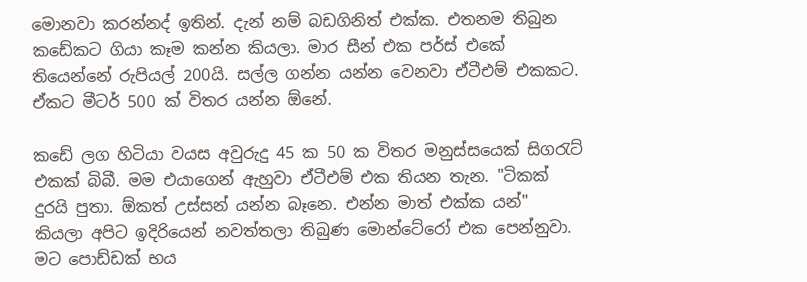මොනවා කරන්නද් ඉතින්. දැන් නම් බඩගිනිත් එක්ක. එතනම තිබුන කඩේකට ගියා කෑම කන්න කියලා. මාර සීන් එක පර්ස් එකේ තියෙන්නේ රුපියල් 200යි. සල්ල ගන්න යන්න වෙනවා ඒටීඑම් එකකට. ඒකට මීටර් 500 ක් විතර යන්න ඕනේ.

කඩේ ලග හිටියා වයස අවුරුදු 45 ක 50 ක විතර මනුස්සයෙක් සිගරැට් එකක් බිබී. මම එයාගෙන් ඇහුවා ඒටීඑම් එක තියන තැන. "ටිකක් දුරයි පුතා. ඕකත් උස්සන් යන්න බෑනෙ. එන්න මාත් එක්ක යන්" කියලා අපිට ඉදිරියෙන් නවත්තලා තිබුණ මොන්ටේරෝ එක පෙන්නුවා. මට පොඩ්ඩක් භය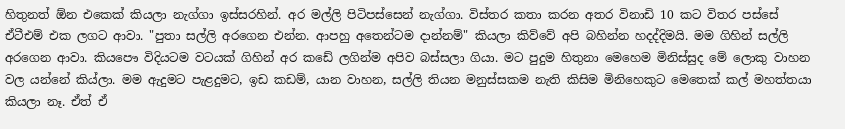හිතුනත් ඕන එකෙක් කියලා නැග්ගා ඉස්සරහින්. අර මල්ලි පිටිපස්සෙන් නැග්ගා. විස්තර කතා කරන අතර විනාඩි 10 කට විතර පස්සේ ඒටීඑම් එක ලගට ආවා. "පුතා සල්ලි අරගෙන එන්න. ආපහු අතෙන්ටම දාන්නම්" කියලා කිව්වේ අපි බහින්න හදද්දිමයි. මම ගිහින් සල්ලි අරගෙන ආවා. කියපෞ විදියටම වටයක් ගිහින් අර කඩේ ලගින්ම අපිව බස්සලා ගියා. මට පුදුම හිතුනා මෙහෙම මිනිස්සුද මේ ලොකු වාහන වල යන්නේ කිය්ලා. මම ඇදුමට පැළදුමට, ඉඩ කඩම්, යාන වාහන, සල්ලි තියන මනුස්සකම නැති කිසිම මිනිහෙකුට මෙතෙක් කල් මහත්තයා කියලා නෑ. ඒත් ඒ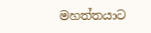මහත්තයාට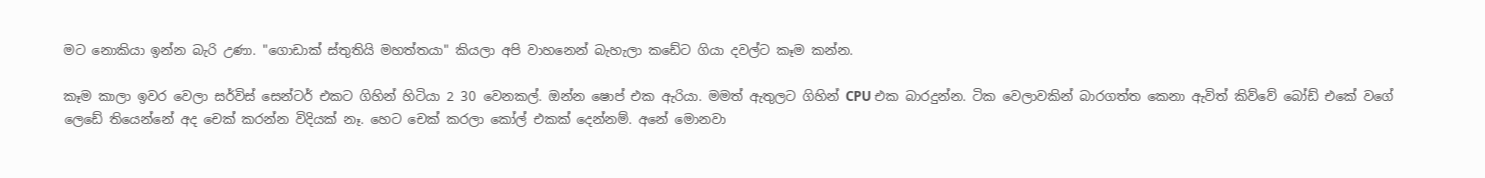මට නොකියා ඉන්න බැරි උණා. "ගොඩාක් ස්තුතියි මහත්තයා" කියලා අපි වාහනෙන් බැහැලා කඩේට ගියා දවල්ට කෑම කන්න.

කෑම කාලා ඉවර වෙලා සර්විස් සෙන්ටර් එකට ගිහින් හිටියා 2 30 වෙනකල්. ඔන්න ෂොප් එක ඇරියා. මමත් ඇතුලට ගිහින් CPU එක බාරදුන්න. ටික වෙලාවකින් බාරගත්ත කෙනා ඇවිත් කිව්වේ බෝඩ් එකේ වගේ ලෙඩේ තියෙන්නේ අද චෙක් කරන්න විදියක් නෑ. හෙට චෙක් කරලා කෝල් එකක් දෙන්නම්. අනේ මොනවා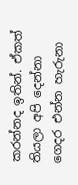කරන්නද ඉතින්. ඒකත් තියලා අපි දෙන්නා ගෙදර එන්න හැරුනා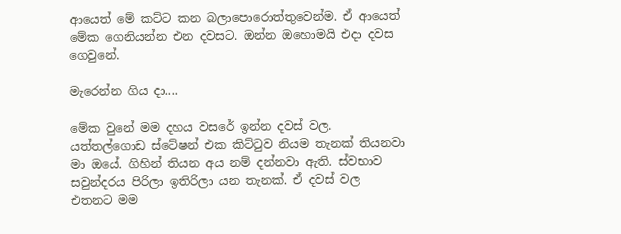ආයෙත් මේ කට්ට කන බලාපොරොත්තුවෙන්ම. ඒ ආයෙත් මේක ගෙනියන්න එන දවසට. ඔන්න ඔහොමයි එදා දවස ගෙවුනේ.

මැරෙන්න ගිය දා....

මේක වුනේ මම දහය වසරේ ඉන්න දවස් වල. යත්තල්ගොඩ ස්ටේෂන් එක කිට්ටුව නියම තැනක් තියනවා මා ඔයේ. ගිහින් තියන අය නම් දන්නවා ඇති. ස්වභාව සවුන්දරය පිරිලා ඉතිරිලා යන තැනක්. ඒ දවස් වල එතනට මම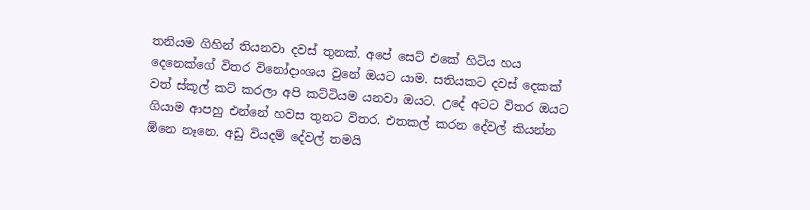තනියම ගිහින් තියනවා දවස් තුනක්. අපේ සෙට් එකේ හිටිය හය දෙනෙක්ගේ විතර විනෝදාංශය වුනේ ඔයට යාම. සතියකට දවස් දෙකක් වත් ස්කූල් කට් කරලා අපි කට්ටියම යනවා ඔයට. උදේ අටට විතර ඔයට ගියාම ආපහු එන්නේ හවස තුනට විතර. එතකල් කරන දේවල් කියන්න ඕනෙ නෑනෙ. අඩු වියදම් දේවල් තමයි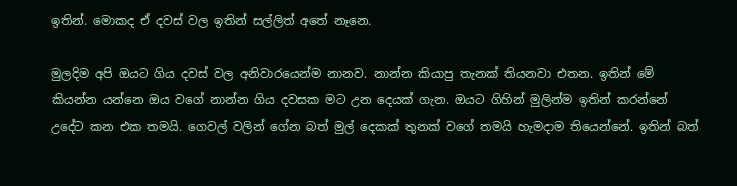ඉතින්. මොකද ඒ දවස් වල ඉතින් සල්ලිත් අතේ නෑනෙ.

මුලදිම අපි ඔයට ගිය දවස් වල අනිවාරයෙන්ම නානව. නාන්න කියාපු තැනක් තියනවා එතන. ඉතින් මේ කියන්න යන්නෙ ඔය වගේ නාන්න ගිය දවසක මට උන දෙයක් ගැන. ඔයට ගිහින් මුලින්ම ඉතින් කරන්නේ උදේට කන එක තමයි. ගෙවල් වලින් ගේන බත් මුල් දෙකක් තුනක් වගේ තමයි හැමදාම තියෙන්නේ. ඉතින් බත්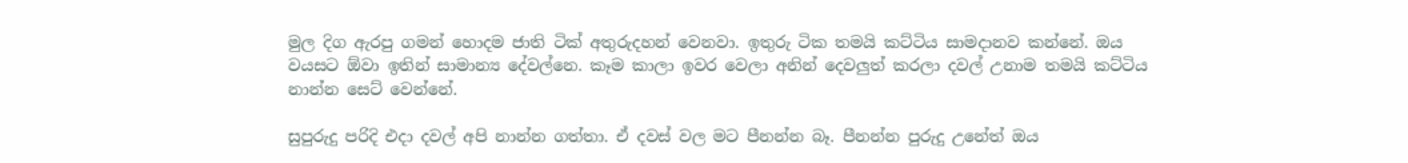මුල දිග ඇරපු ගමන් හොදම ජාති ටික් අතුරුදහන් වෙනවා. ඉතුරු ටික තමයි කට්ටිය සාමදානව කන්නේ. ඔය වයසට ඕවා ඉතින් සාමාන්‍ය දේවල්නෙ. කෑම කාලා ඉවර වෙලා අනින් දෙවලුත් කරලා දවල් උනාම තමයි කට්ටිය නාන්න සෙට් වෙන්නේ.

සුපුරුදු පරිදි එදා දවල් අපි නාන්න ගත්තා. ඒ දවස් වල මට පීනන්න බෑ. පීනන්න පුරුදු උනේත් ඔය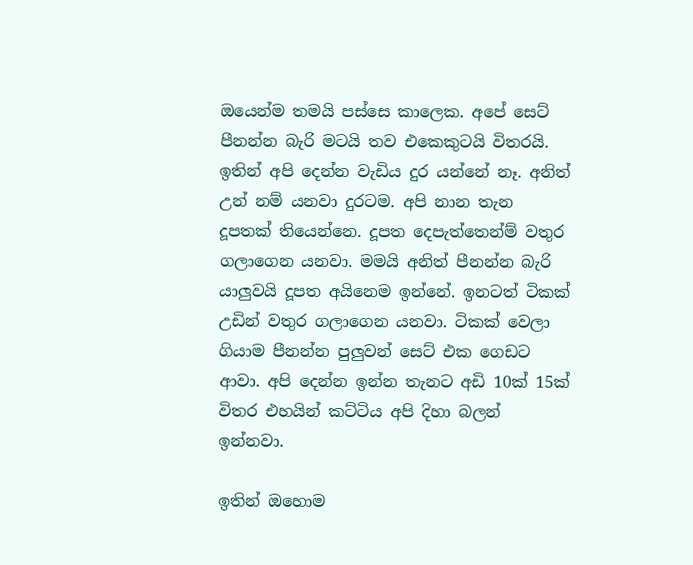ඔයෙන්ම තමයි පස්සෙ කාලෙක. අපේ සෙට් පීනන්න බැරි මටයි තව එකෙකුටයි විතරයි. ඉතින් අපි දෙන්න වැඩිය දුර යන්නේ නෑ. අනිත් උන් නම් යනවා දුරටම. අපි නාන තැන දූපතක් තියෙන්නෙ. දූපත දෙපැත්තෙන්ම් වතුර ගලාගෙන යනවා. මමයි අනිත් පීනන්න බැරි යාලුවයි දූපත අයිනෙම ඉන්නේ. ඉනටත් ටිකක් උඩින් වතුර ගලාගෙන යනවා. ටිකක් වෙලා ගියාම පීනන්න පුලුවන් සෙට් එක ගෙඩට ආවා. අපි දෙන්න ඉන්න තැනට අඩි 10ක් 15ක් විතර එහයින් කට්ටිය අපි දිහා බලන් ඉන්නවා.

ඉතින් ඔහොම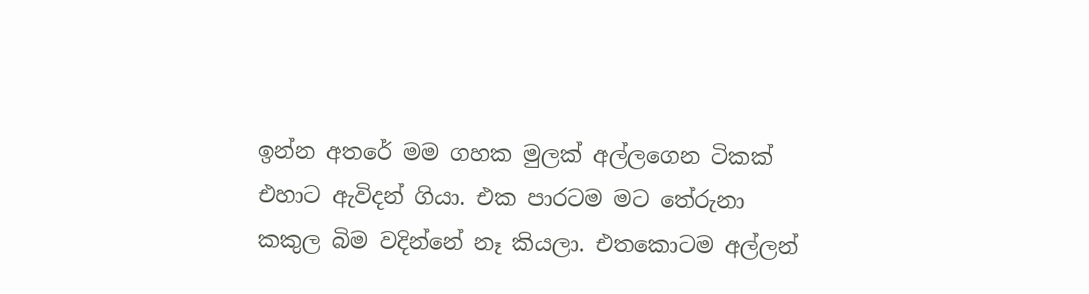ඉන්න අතරේ මම ගහක මුලක් අල්ලගෙන ටිකක් එහාට ඇවිදන් ගියා. එක පාරටම මට තේරුනා කකුල බිම වදින්නේ නෑ කියලා. එතකොටම අල්ලන්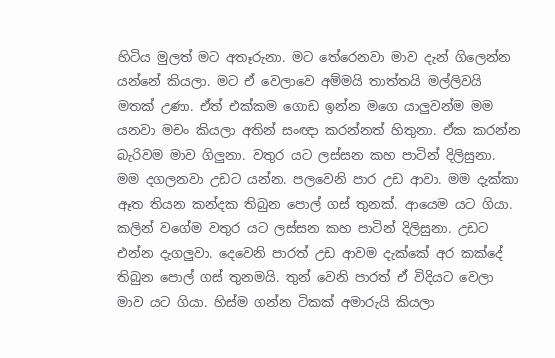හිටිය මුලත් මට අතෑරුනා. මට තේරෙනවා මාව දැන් ගිලෙන්න යන්නේ කියලා. මට ඒ වෙලාවෙ අම්මයි තාත්තයි මල්ලිවයි මතක් උණා. ඒත් එක්කම ගොඩ ඉන්න මගෙ යාලුවන්ම මම යනවා මචං කියලා අතින් සංඥා කරන්නත් හිතුනා. ඒක කරන්න බැරිවම මාව ගිලුනා. වතුර යට ලස්සන කහ පාටින් දිලිසුනා. මම දගලනවා උඩට යන්න. පලවෙනි පාර උඩ ආවා. මම දැක්කා ඈත තියන කන්දක තිබුන පොල් ගස් තුනක්. ආයෙම යට ගියා. කලින් වගේම වතුර යට ලස්සන කහ පාටින් දිලිසුනා. උඩට එන්න දැගලුවා. දෙවෙනි පාරත් උඩ ආවම දැක්කේ අර කක්දේ තිබුන පොල් ගස් තුනමයි. තුන් වෙනි පාරත් ඒ විදියට වෙලා මාව යට ගියා. හිස්ම ගන්න ටිකක් අමාරුයි කියලා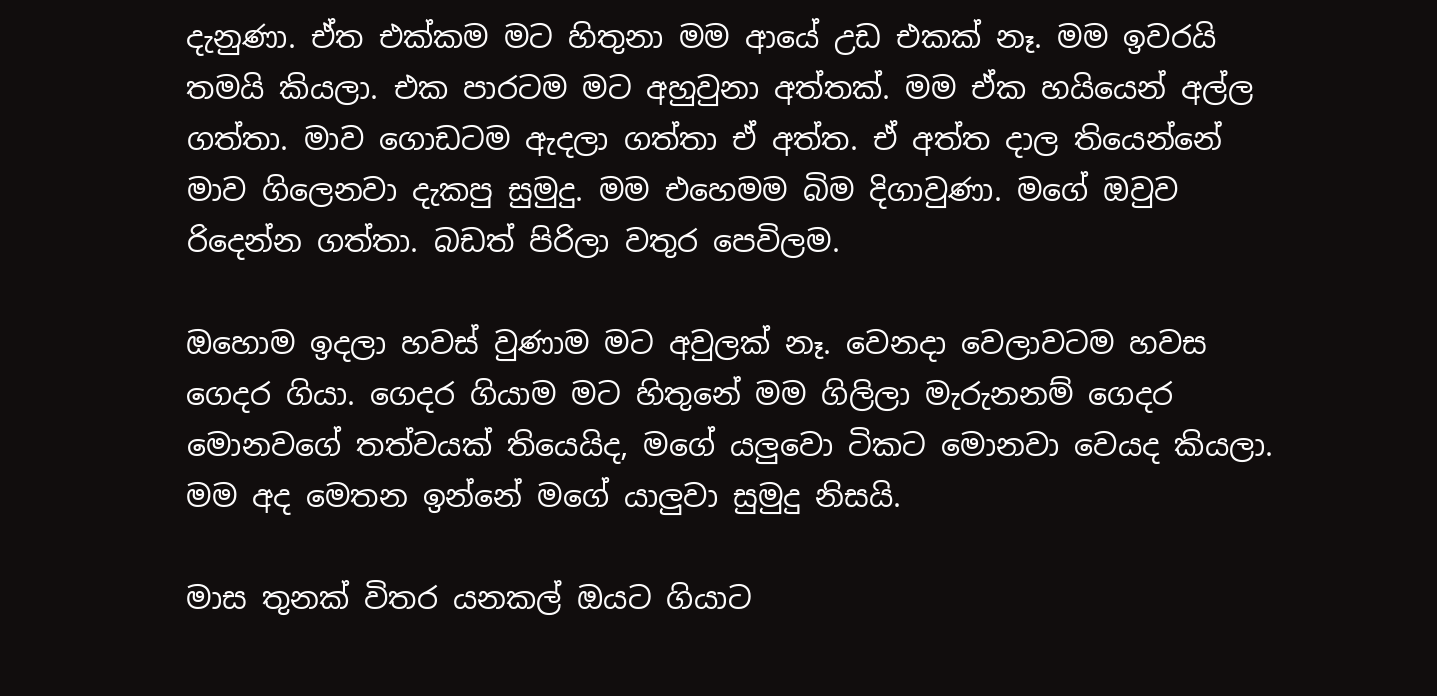දැනුණා. ඒත එක්කම මට හිතුනා මම ආයේ උඩ එකක් නෑ. මම ඉවරයි තමයි කියලා. එක පාරටම මට අහුවුනා අත්තක්. මම ඒක හයියෙන් අල්ල ගත්තා. මාව ගොඩටම ඇදලා ගත්තා ඒ අත්ත. ඒ අත්ත දාල තියෙන්නේ මාව ගිලෙනවා දැකපු සුමුදු. මම එහෙමම බිම දිගාවුණා. මගේ ඔවුව රිදෙන්න ගත්තා. බඩත් පිරිලා වතුර පෙවිලම.

ඔහොම ඉදලා හවස් වුණාම මට අවුලක් නෑ. වෙනදා වෙලාවටම හවස ගෙදර ගියා. ගෙදර ගියාම මට හිතුනේ මම ගිලිලා මැරුනනම් ගෙදර මොනවගේ තත්වයක් තියෙයිද, මගේ යලුවො ටිකට මොනවා වෙයද කියලා. මම අද මෙතන ඉන්නේ මගේ යාලුවා සුමුදු නිසයි.

මාස තුනක් විතර යනකල් ඔයට ගියාට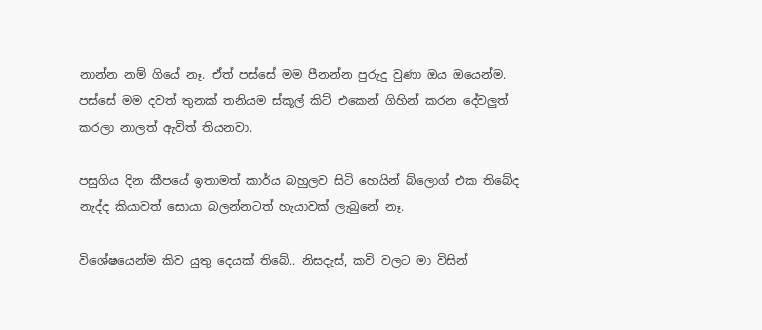නාන්න නම් ගියේ නෑ. ඒත් පස්සේ මම පීනන්න පුරුදු වුණා ඔය ඔයෙන්ම. පස්සේ මම දවත් තුනක් තනියම ස්කූල් කිට් එකෙන් ගිහින් කරන දේවලුත් කරලා නාලත් ඇවිත් තියනවා.

පසුගිය දින කීපයේ ඉතාමත් කාර්ය බහුලව සිටි හෙයින් බ්ලොග් එක තිබේද නැද්ද කියාවත් සොයා බලන්නටත් හැයාවක් ලැබුනේ නෑ.

විශේෂයෙන්ම කිව යුතු දෙයක් තිබේ.. නිසදැස්, කවි වලට මා විසින්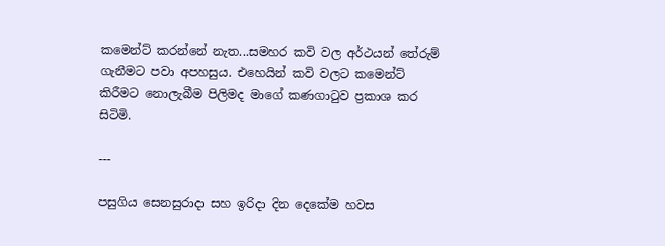කමෙන්ට් කරන්නේ නැත...සමහර කවි වල අර්ථයන් තේරුම් ගැනීමට පවා අපහසුය. එහෙයින් කවි වලට කමෙන්ට් කිරීමට නොලැබීම පිලිමද මාගේ කණගාටුව ප්‍රකාශ කර සිටිමි.

---

පසුගිය සෙනසුරාදා සහ ඉරිදා දින දෙකේම හවස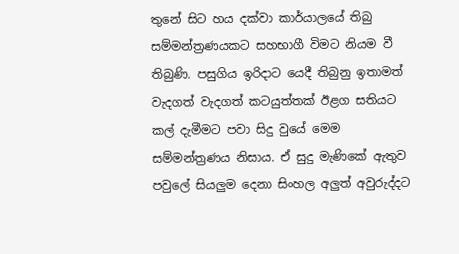තුනේ සිට හය දක්වා කාර්යාලයේ තිබු සම්මන්ත්‍රණයකට සහභාගී විමට නියම වී තිබුණි. පසුගිය ඉරිදාට යෙදී තිබුනු ඉතාමත් වැදගත් වැදගත් කටයුත්තක් ඊළග සතියට කල් දැමීමට පවා සිදු වුයේ මෙම සම්මන්ත්‍රණය නිසාය. ඒ සුදු මැණිකේ ඇතුව පවුලේ සියලුම දෙනා සිංහල අලුත් අවුරුද්දට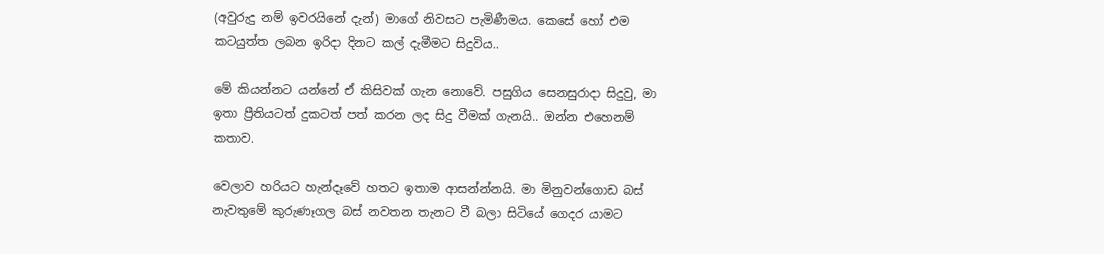(අවුරුදු නම් ඉවරයිනේ දැන්) මාගේ නිවසට පැමිණීමය. කෙසේ හෝ එම කටයුත්ත ලබන ඉරිදා දිනට කල් දැමීමට සිදුවිය..

මේ කියන්නට යන්නේ ඒ කිසිවක් ගැන නොවේ. පසුගිය සෙනසුරාදා සිදුවු, මා ඉතා ප්‍රීතියටත් දුකටත් පත් කරන ලද සිදු වීමක් ගැනයි.. ඔන්න එහෙනම් කතාව.

වෙලාව හරියට හැන්දෑවේ හතට ඉතාම ආසන්න්නයි. මා මිනුවන්ගොඩ බස් නැවතුමේ කුරුණෑගල බස් නවතන තැනට වී බලා සිටියේ ගෙදර යාමට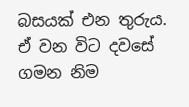බසයක් එන තුරුය. ඒ වන විට දවසේ ගමන නිම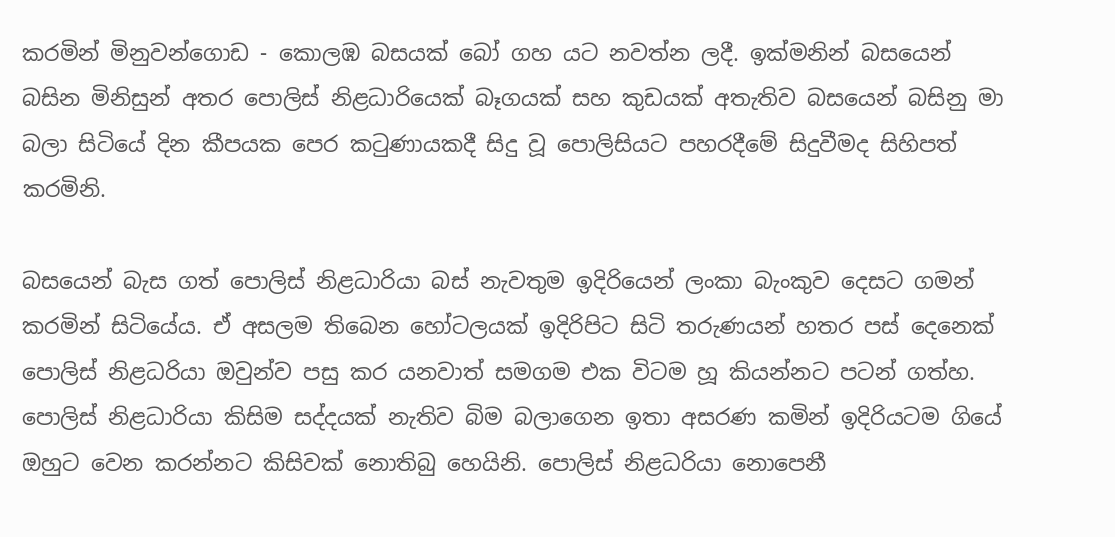කරමින් මිනුවන්ගොඩ - කොලඹ බසයක් බෝ ගහ යට නවත්න ලදී. ඉක්මනින් බසයෙන් බසින මිනිසුන් අතර පොලිස් නිළධාරියෙක් බෑගයක් සහ කුඩයක් අතැතිව බසයෙන් බසිනු මා බලා සිටියේ දින කීපයක පෙර කටුණායකදී සිදු වූ පොලිසියට පහරදීමේ සිදුවීමද සිහිපත් කරමිනි.

බසයෙන් බැස ගත් පොලිස් නිළධාරියා බස් නැවතුම ඉදිරියෙන් ලංකා බැංකුව දෙසට ගමන් කරමින් සිටියේය. ඒ අසලම තිබෙන හෝටලයක් ඉදිරිපිට සිටි තරුණයන් හතර පස් දෙනෙක් පොලිස් නිළධරියා ඔවුන්ව පසු කර යනවාත් සමගම එක විටම හූ කියන්නට පටන් ගත්හ. පොලිස් නිළධාරියා කිසිම සද්දයක් නැතිව බිම බලාගෙන ඉතා අසරණ කමින් ඉදිරියටම ගියේ ඔහුට වෙන කරන්නට කිසිවක් නොතිබු හෙයිනි. පොලිස් නිළධරියා නොපෙනී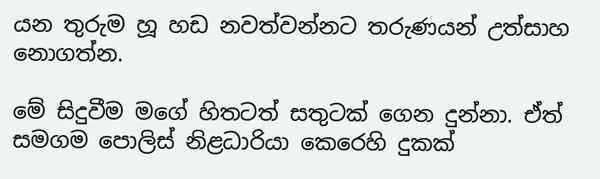යන තුරුම හූ හඩ නවත්වන්නට තරුණයන් උත්සාහ නොගත්න.

මේ සිදුවීම මගේ හිතටත් සතුටක් ගෙන දුන්නා. ඒත් සමගම පොලිස් නිළධාරියා කෙරෙහි දුකක්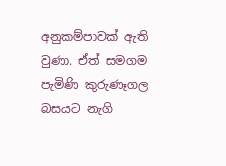අනුකම්පාවක් ඇති වුණා. ඒත් සමගම පැමිණි කුරුණෑගල බසයට නැගි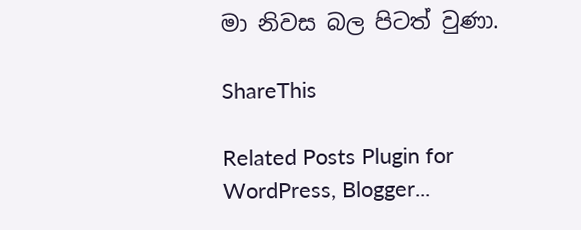මා නිවස බල පිටත් වුණා.

ShareThis

Related Posts Plugin for WordPress, Blogger...